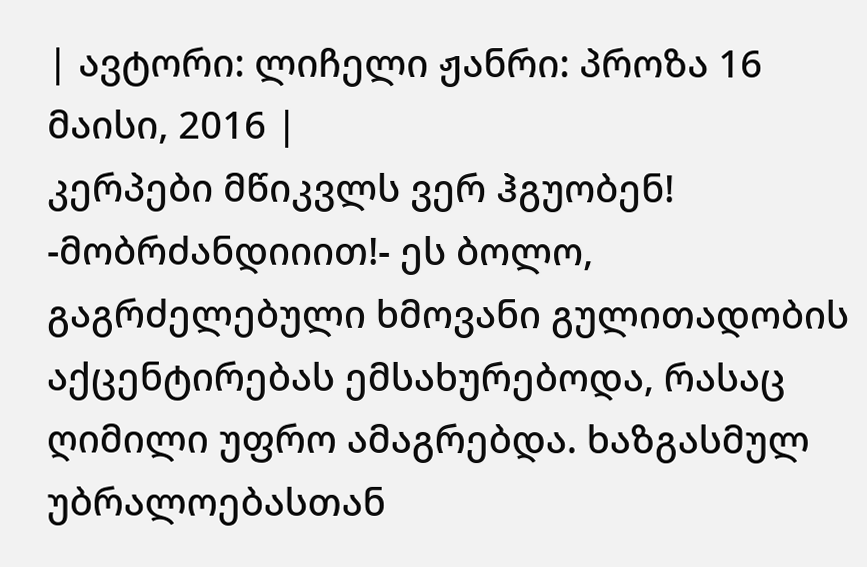| ავტორი: ლიჩელი ჟანრი: პროზა 16 მაისი, 2016 |
კერპები მწიკვლს ვერ ჰგუობენ!
-მობრძანდიიით!- ეს ბოლო, გაგრძელებული ხმოვანი გულითადობის აქცენტირებას ემსახურებოდა, რასაც ღიმილი უფრო ამაგრებდა. ხაზგასმულ უბრალოებასთან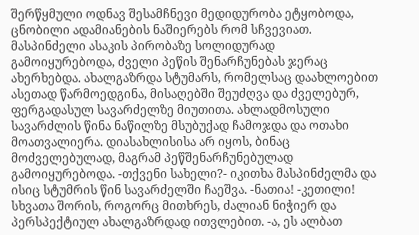შერწყმული ოდნავ შესამჩნევი მედიდურობა ეტყობოდა, ცნობილი ადამიანების ნაშიერებს რომ სჩვევიათ. მასპინძელი ასაკის პირობაზე სოლიდურად გამოიყურებოდა, ძველი პეწის შენარჩუნებას ჯერაც ახერხებდა. ახალგაზრდა სტუმარს, რომელსაც დაახლოებით ასეთად წარმოედგინა, მისაღებში შეუძღვა და ძველებურ, ფერგადასულ სავარძელზე მიუთითა. ახლადმოსული სავარძლის წინა ნაწილზე მსუბუქად ჩამოჯდა და ოთახი მოათვალიერა. დიასახლისისა არ იყოს, ბინაც მოძველებულად, მაგრამ პეწშენარჩუნებულად გამოიყურებოდა. -თქვენი სახელი?- იკითხა მასპინძელმა და ისიც სტუმრის წინ სავარძელში ჩაეშვა. -ნათია! -კეთილი! სხვათა შორის, როგორც მითხრეს, ძალიან ნიჭიერ და პერსპექტიულ ახალგაზრდად ითვლებით. -ა, ეს ალბათ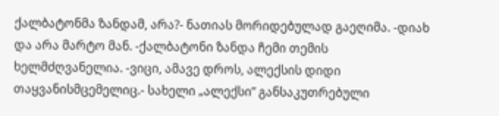ქალბატონმა ზანდამ, არა?- ნათიას მორიდებულად გაეღიმა. -დიახ და არა მარტო მან. -ქალბატონი ზანდა ჩემი თემის ხელმძღვანელია. -ვიცი, ამავე დროს, ალექსის დიდი თაყვანისმცემელიც.- სახელი „ალექსი” განსაკუთრებული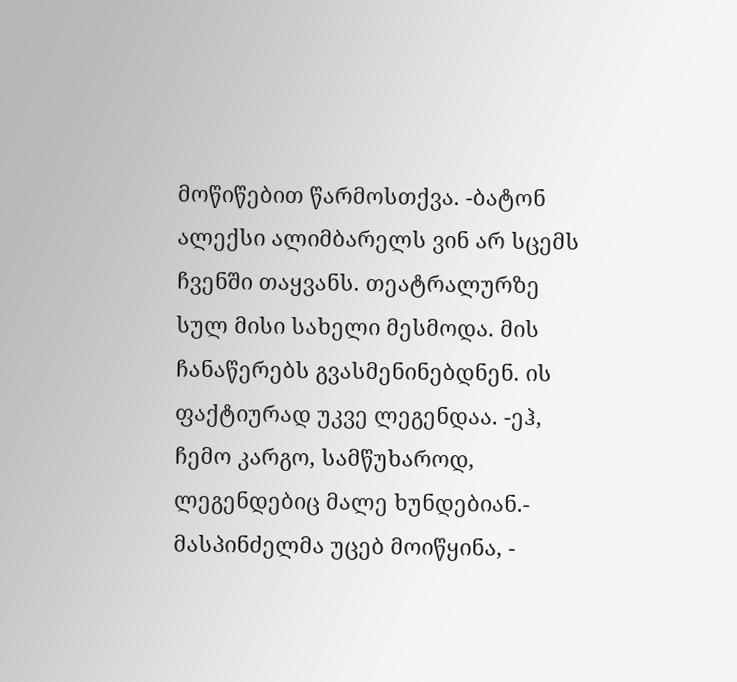მოწიწებით წარმოსთქვა. -ბატონ ალექსი ალიმბარელს ვინ არ სცემს ჩვენში თაყვანს. თეატრალურზე სულ მისი სახელი მესმოდა. მის ჩანაწერებს გვასმენინებდნენ. ის ფაქტიურად უკვე ლეგენდაა. -ეჰ, ჩემო კარგო, სამწუხაროდ, ლეგენდებიც მალე ხუნდებიან.- მასპინძელმა უცებ მოიწყინა, -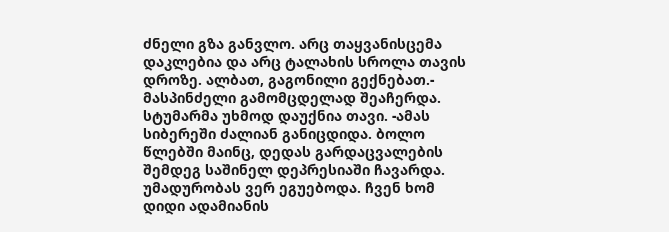ძნელი გზა განვლო. არც თაყვანისცემა დაკლებია და არც ტალახის სროლა თავის დროზე. ალბათ, გაგონილი გექნებათ.- მასპინძელი გამომცდელად შეაჩერდა. სტუმარმა უხმოდ დაუქნია თავი. -ამას სიბერეში ძალიან განიცდიდა. ბოლო წლებში მაინც, დედას გარდაცვალების შემდეგ საშინელ დეპრესიაში ჩავარდა. უმადურობას ვერ ეგუებოდა. ჩვენ ხომ დიდი ადამიანის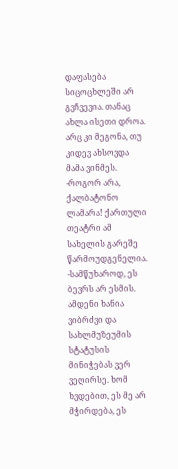დაფასება სიცოცხლეში არ გვჩვევია. თანაც ახლა ისეთი დროა. არც კი მეგონა, თუ კიდევ ახსოვდა მამა ვინმეს. -როგორ არა, ქალბატონო ლამარა! ქართული თეატრი ამ სახელის გარეშე წარმოუდგენელია. -სამწუხაროდ, ეს ბევრს არ ესმის. ამდენი ხანია ვიბრძვი და სახლმუზეუმის სტატუსის მინიჭებას ვერ ვეღირსე. ხომ ხვდებით, ეს მე არ მჭირდება, ეს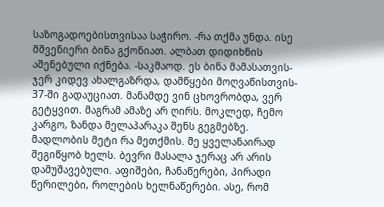საზოგადოებისთვისაა საჭირო. -რა თქმა უნდა. ისე მშვენიერი ბინა გქონიათ. ალბათ დიდიხნის აშენებული იქნება. -საკმაოდ. ეს ბინა მამასათვის- ჯერ კიდევ ახალგაზრდა, დამწყები მოღვაწისთვის- 37-ში გადაუციათ. მანამდე ვინ ცხოვრობდა, ვერ გეტყვით. მაგრამ ამაზე არ ღირს. მოკლედ, ჩემო კარგო, ზანდა მელაპარაკა შენს გეგმებზე. მადლობის მეტი რა მეთქმის. მე ყველანაირად შეგიწყობ ხელს. ბევრი მასალა ჯერაც არ არის დამუშავებული. აფიშები, ჩანაწერები, პირადი წერილები, როლების ხელნაწერები. ასე, რომ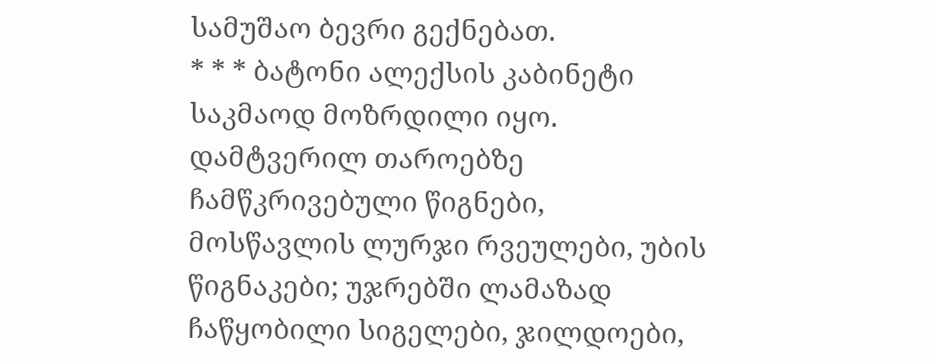სამუშაო ბევრი გექნებათ.
* * * ბატონი ალექსის კაბინეტი საკმაოდ მოზრდილი იყო. დამტვერილ თაროებზე ჩამწკრივებული წიგნები, მოსწავლის ლურჯი რვეულები, უბის წიგნაკები; უჯრებში ლამაზად ჩაწყობილი სიგელები, ჯილდოები,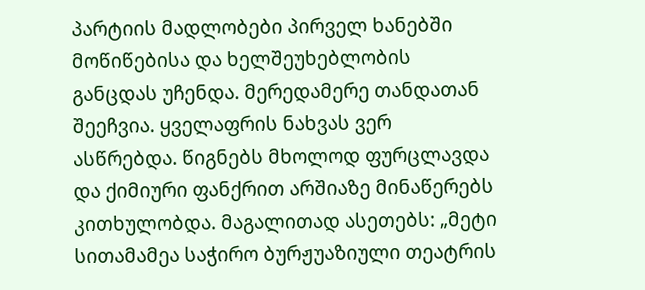პარტიის მადლობები პირველ ხანებში მოწიწებისა და ხელშეუხებლობის განცდას უჩენდა. მერედამერე თანდათან შეეჩვია. ყველაფრის ნახვას ვერ ასწრებდა. წიგნებს მხოლოდ ფურცლავდა და ქიმიური ფანქრით არშიაზე მინაწერებს კითხულობდა. მაგალითად ასეთებს: „მეტი სითამამეა საჭირო ბურჟუაზიული თეატრის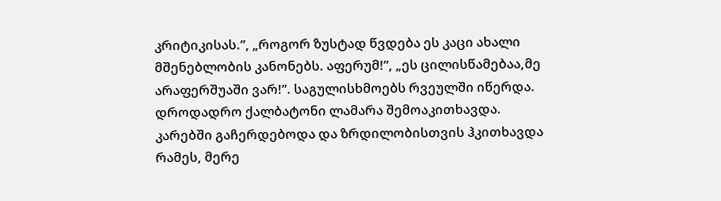კრიტიკისას.”, „როგორ ზუსტად წვდება ეს კაცი ახალი მშენებლობის კანონებს. აფერუმ!”, „ეს ცილისწამებაა,მე არაფერშუაში ვარ!”. საგულისხმოებს რვეულში იწერდა. დროდადრო ქალბატონი ლამარა შემოაკითხავდა. კარებში გაჩერდებოდა და ზრდილობისთვის ჰკითხავდა რამეს, მერე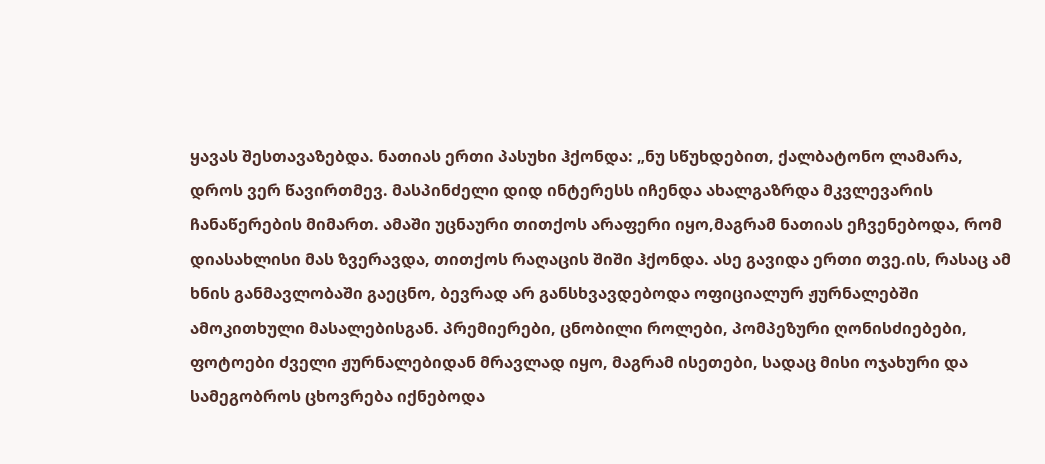ყავას შესთავაზებდა. ნათიას ერთი პასუხი ჰქონდა: „ნუ სწუხდებით, ქალბატონო ლამარა, დროს ვერ წავირთმევ. მასპინძელი დიდ ინტერესს იჩენდა ახალგაზრდა მკვლევარის ჩანაწერების მიმართ. ამაში უცნაური თითქოს არაფერი იყო,მაგრამ ნათიას ეჩვენებოდა, რომ დიასახლისი მას ზვერავდა, თითქოს რაღაცის შიში ჰქონდა. ასე გავიდა ერთი თვე.ის, რასაც ამ ხნის განმავლობაში გაეცნო, ბევრად არ განსხვავდებოდა ოფიციალურ ჟურნალებში ამოკითხული მასალებისგან. პრემიერები, ცნობილი როლები, პომპეზური ღონისძიებები, ფოტოები ძველი ჟურნალებიდან მრავლად იყო, მაგრამ ისეთები, სადაც მისი ოჯახური და სამეგობროს ცხოვრება იქნებოდა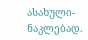ასახული- ნაკლებად.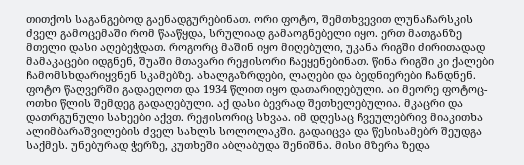თითქოს საგანგებოდ გაენადგურებინათ. ორი ფოტო, შემთხვევით ლუნაჩარსკის ძველ გამოცემაში რომ წააწყდა, სრულიად გამაოგნებელი იყო. ერთ მათგანზე მთელი დასი აღებეჭდათ. როგორც მაშინ იყო მიღებული, უკანა რიგში ძირითადად მამაკაცები იდგნენ, შუაში მთავარი რეჟისორი ჩაეყენებინათ. წინა რიგში კი ქალები ჩამომსხდარიყვნენ სკამებზე. ახალგაზრდები, ლაღები და ბედნიერები ჩანდნენ. ფოტო წაღვერში გადაეღოთ და 1934 წლით იყო დათარიღებული. აი მეორე ფოტოც- ოთხი წლის შემდეგ გადაღებული. აქ დასი ბევრად შეთხელებულია. მკაცრი და დათრგუნული სახეები აქვთ. რეჟისორიც სხვაა. იმ დღესაც ჩვეულებრივ მიაკითხა ალიმბარაშვილების ძველ სახლს სოლოლაკში. გადაიცვა და წესისამებრ შეუდგა საქმეს. უნებურად ჭერზე, კუთხეში აბლაბუდა შენიშნა. მისი მზერა ზედა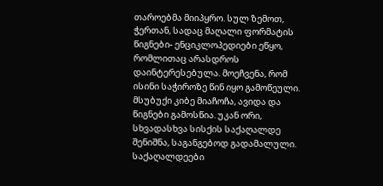თაროებმა მიიპყრო. სულ ზემოთ, ჭერთან, სადაც მაღალი ფორმატის წიგნები- ენციკლოპედიები ეწყო, რომლითაც არასდროს დაინტერესებულა. მოეჩვენა, რომ ისინი საჭიროზე წინ იყო გამოწეული. მსუბუქი კიბე მიაჩოჩა, ავიდა და წიგნები გამოსწია. უკან ორი, სხვადასხვა სისქის საქაღალდე შენიშნა, საგანგებოდ გადამალული. საქაღალდეები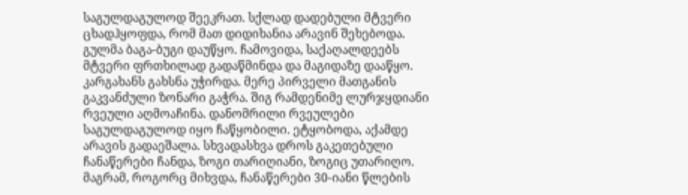საგულდაგულოდ შეეკრათ. სქლად დადებული მტვერი ცხადჰყოფდა, რომ მათ დიდიხანია არავინ შეხებოდა. გულმა ბაგა-ბუგი დაუწყო. ჩამოვიდა, საქაღალდეებს მტვერი ფრთხილად გადაწმინდა და მაგიდაზე დააწყო. კარგახანს გახსნა უჭირდა. მერე პირველი მათგანის გაკვანძული ზონარი გაჭრა. შიგ რამდენიმე ლურჯყდიანი რვეული აღმოაჩინა. დანომრილი რვეულები საგულდაგულოდ იყო ჩაწყობილი. ეტყობოდა, აქამდე არავის გადაეშალა. სხვადასხვა დროს გაკეთებული ჩანაწერები ჩანდა, ზოგი თარიღიანი, ზოგიც უთარიღო. მაგრამ, როგორც მიხვდა, ჩანაწერები 30-იანი წლების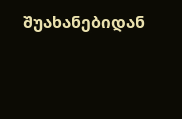შუახანებიდან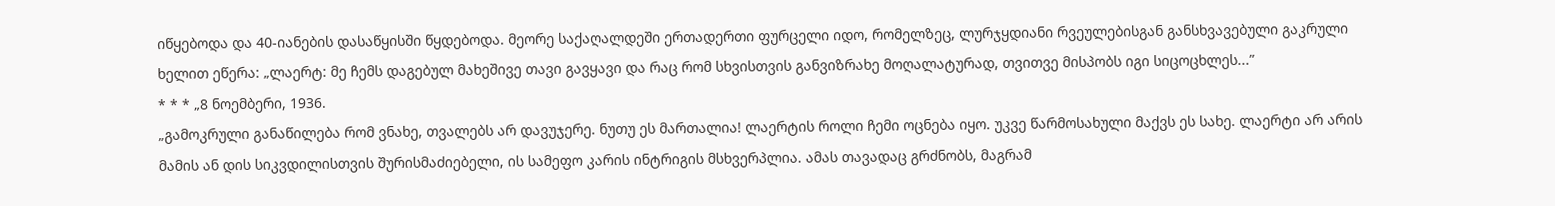იწყებოდა და 40-იანების დასაწყისში წყდებოდა. მეორე საქაღალდეში ერთადერთი ფურცელი იდო, რომელზეც, ლურჯყდიანი რვეულებისგან განსხვავებული გაკრული ხელით ეწერა: „ლაერტ: მე ჩემს დაგებულ მახეშივე თავი გავყავი და რაც რომ სხვისთვის განვიზრახე მოღალატურად, თვითვე მისპობს იგი სიცოცხლეს...”
* * * „8 ნოემბერი, 1936.
„გამოკრული განაწილება რომ ვნახე, თვალებს არ დავუჯერე. ნუთუ ეს მართალია! ლაერტის როლი ჩემი ოცნება იყო. უკვე წარმოსახული მაქვს ეს სახე. ლაერტი არ არის მამის ან დის სიკვდილისთვის შურისმაძიებელი, ის სამეფო კარის ინტრიგის მსხვერპლია. ამას თავადაც გრძნობს, მაგრამ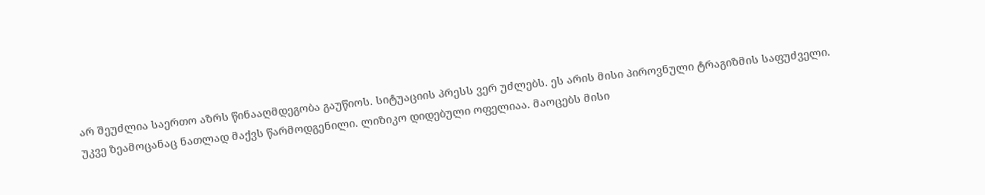არ შეუძლია საერთო აზრს წინააღმდეგობა გაუწიოს. სიტუაციის პრესს ვერ უძლებს. ეს არის მისი პიროვნული ტრაგიზმის საფუძველი. უკვე ზეამოცანაც ნათლად მაქვს წარმოდგენილი. ლიზიკო დიდებული ოფელიაა. მაოცებს მისი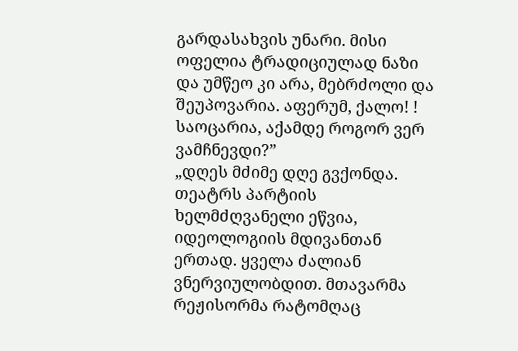გარდასახვის უნარი. მისი ოფელია ტრადიციულად ნაზი და უმწეო კი არა, მებრძოლი და შეუპოვარია. აფერუმ, ქალო! ! საოცარია, აქამდე როგორ ვერ ვამჩნევდი?”
„დღეს მძიმე დღე გვქონდა. თეატრს პარტიის ხელმძღვანელი ეწვია, იდეოლოგიის მდივანთან ერთად. ყველა ძალიან ვნერვიულობდით. მთავარმა რეჟისორმა რატომღაც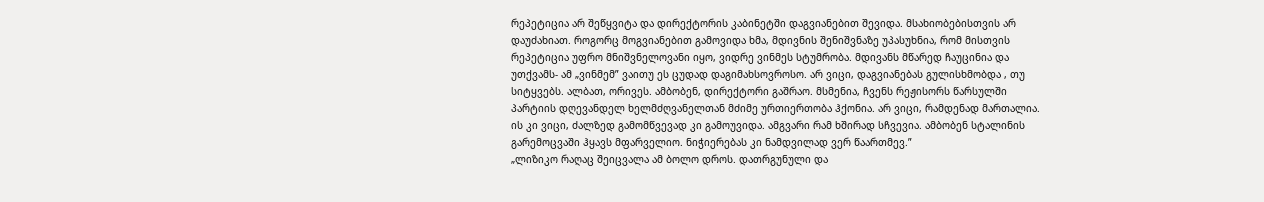რეპეტიცია არ შეწყვიტა და დირექტორის კაბინეტში დაგვიანებით შევიდა. მსახიობებისთვის არ დაუძახიათ. როგორც მოგვიანებით გამოვიდა ხმა, მდივნის შენიშვნაზე უპასუხნია, რომ მისთვის რეპეტიცია უფრო მნიშვნელოვანი იყო, ვიდრე ვინმეს სტუმრობა. მდივანს მწარედ ჩაუცინია და უთქვამს- ამ „ვინმემ” ვაითუ ეს ცუდად დაგიმახსოვროსო. არ ვიცი, დაგვიანებას გულისხმობდა , თუ სიტყვებს. ალბათ, ორივეს. ამბობენ, დირექტორი გაშრაო. მსმენია, ჩვენს რეჟისორს წარსულში პარტიის დღევანდელ ხელმძღვანელთან მძიმე ურთიერთობა ჰქონია. არ ვიცი, რამდენად მართალია. ის კი ვიცი, ძალზედ გამომწვევად კი გამოუვიდა. ამგვარი რამ ხშირად სჩვევია. ამბობენ სტალინის გარემოცვაში ჰყავს მფარველიო. ნიჭიერებას კი ნამდვილად ვერ წაართმევ.”
„ლიზიკო რაღაც შეიცვალა ამ ბოლო დროს. დათრგუნული და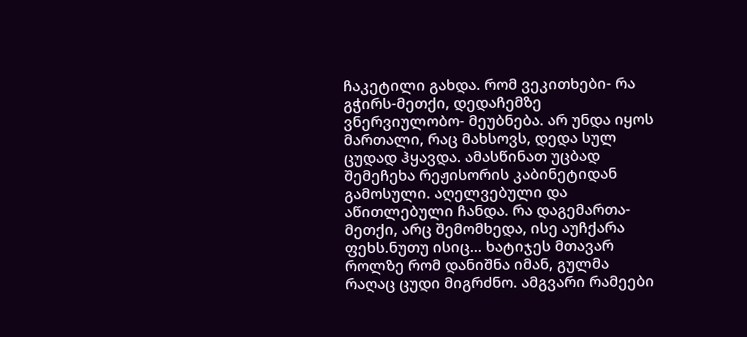ჩაკეტილი გახდა. რომ ვეკითხები- რა გჭირს-მეთქი, დედაჩემზე ვნერვიულობო- მეუბნება. არ უნდა იყოს მართალი, რაც მახსოვს, დედა სულ ცუდად ჰყავდა. ამასწინათ უცბად შემეჩეხა რეჟისორის კაბინეტიდან გამოსული. აღელვებული და აწითლებული ჩანდა. რა დაგემართა-მეთქი, არც შემომხედა, ისე აუჩქარა ფეხს.ნუთუ ისიც... ხატიჯეს მთავარ როლზე რომ დანიშნა იმან, გულმა რაღაც ცუდი მიგრძნო. ამგვარი რამეები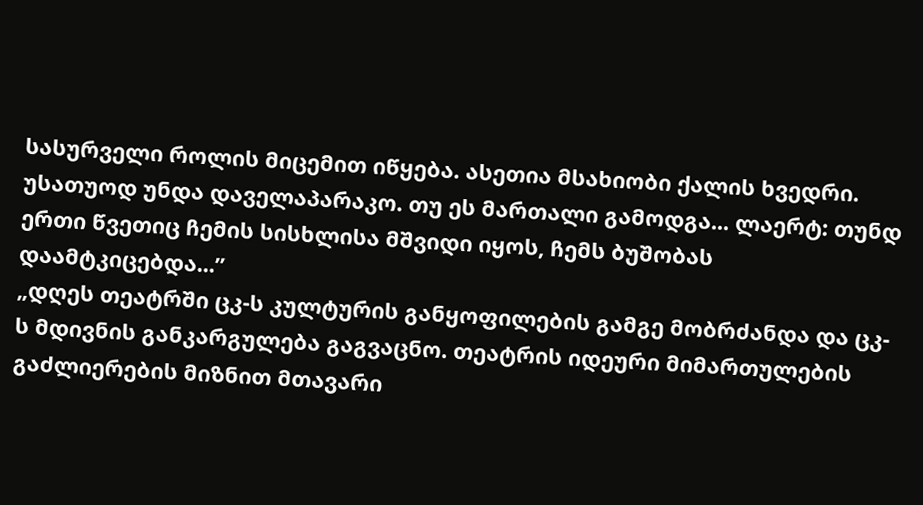სასურველი როლის მიცემით იწყება. ასეთია მსახიობი ქალის ხვედრი. უსათუოდ უნდა დაველაპარაკო. თუ ეს მართალი გამოდგა... ლაერტ: თუნდ ერთი წვეთიც ჩემის სისხლისა მშვიდი იყოს, ჩემს ბუშობას დაამტკიცებდა...”
„დღეს თეატრში ცკ-ს კულტურის განყოფილების გამგე მობრძანდა და ცკ-ს მდივნის განკარგულება გაგვაცნო. თეატრის იდეური მიმართულების გაძლიერების მიზნით მთავარი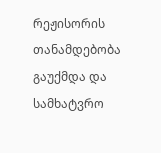რეჟისორის თანამდებობა გაუქმდა და სამხატვრო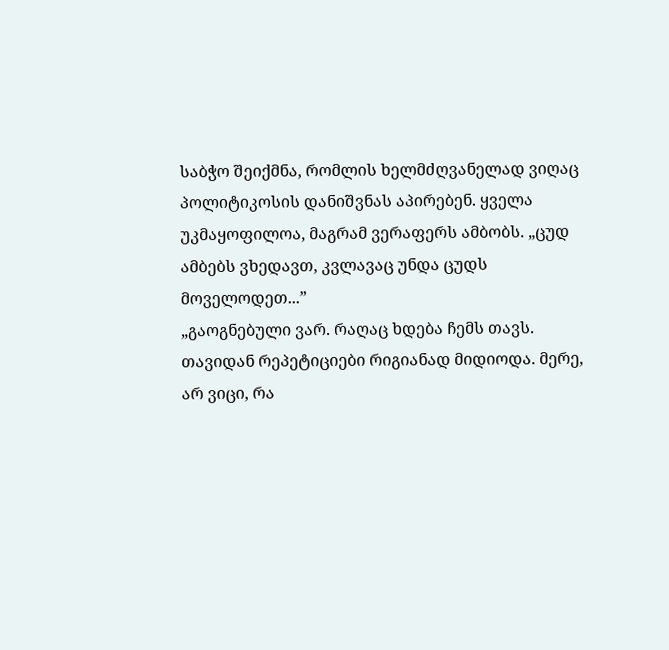საბჭო შეიქმნა, რომლის ხელმძღვანელად ვიღაც პოლიტიკოსის დანიშვნას აპირებენ. ყველა უკმაყოფილოა, მაგრამ ვერაფერს ამბობს. „ცუდ ამბებს ვხედავთ, კვლავაც უნდა ცუდს მოველოდეთ...”
„გაოგნებული ვარ. რაღაც ხდება ჩემს თავს. თავიდან რეპეტიციები რიგიანად მიდიოდა. მერე, არ ვიცი, რა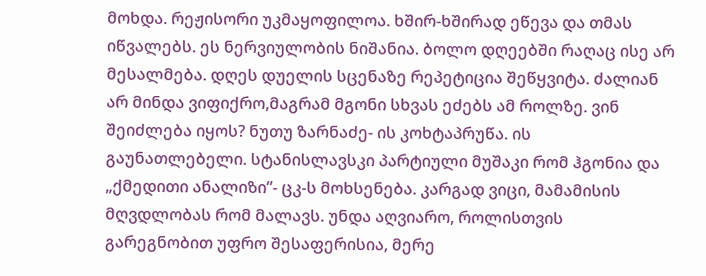მოხდა. რეჟისორი უკმაყოფილოა. ხშირ-ხშირად ეწევა და თმას იწვალებს. ეს ნერვიულობის ნიშანია. ბოლო დღეებში რაღაც ისე არ მესალმება. დღეს დუელის სცენაზე რეპეტიცია შეწყვიტა. ძალიან არ მინდა ვიფიქრო,მაგრამ მგონი სხვას ეძებს ამ როლზე. ვინ შეიძლება იყოს? ნუთუ ზარნაძე- ის კოხტაპრუწა. ის გაუნათლებელი. სტანისლავსკი პარტიული მუშაკი რომ ჰგონია და „ქმედითი ანალიზი”- ცკ-ს მოხსენება. კარგად ვიცი, მამამისის მღვდლობას რომ მალავს. უნდა აღვიარო, როლისთვის გარეგნობით უფრო შესაფერისია, მერე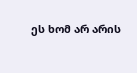ეს ხომ არ არის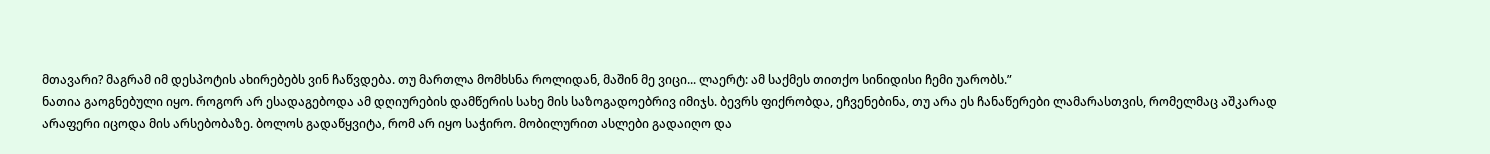მთავარი? მაგრამ იმ დესპოტის ახირებებს ვინ ჩაწვდება. თუ მართლა მომხსნა როლიდან, მაშინ მე ვიცი... ლაერტ: ამ საქმეს თითქო სინიდისი ჩემი უარობს.”
ნათია გაოგნებული იყო. როგორ არ ესადაგებოდა ამ დღიურების დამწერის სახე მის საზოგადოებრივ იმიჯს. ბევრს ფიქრობდა, ეჩვენებინა, თუ არა ეს ჩანაწერები ლამარასთვის, რომელმაც აშკარად არაფერი იცოდა მის არსებობაზე. ბოლოს გადაწყვიტა, რომ არ იყო საჭირო. მობილურით ასლები გადაიღო და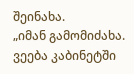შეინახა.
„იმან გამომიძახა. ვეება კაბინეტში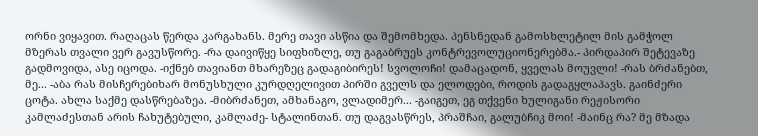ორნი ვიყავით. რაღაცას წერდა კარგახანს. მერე თავი ასწია და შემომხედა. პენსნედან გამოსხლეტილ მის გამჭოლ მზერას თვალი ვერ გავუსწორე. -რა დაივიწყე სიფხიზლე, თუ გაგაბრუეს კონტრევოლუციონერებმა.- პირდაპირ შეტევაზე გადმოვიდა, ასე იცოდა. -იქნებ თავიანთ მხარეზეც გადაგიბირეს! სვოლოჩი! დამაცადონ, ყველას მოუვლი! -რას ბრძანებთ, მე... -აბა რას მისჩერებიხარ მონუსხული კურდღელივით პირში გველს და ელოდები, როდის გადაგყლაპავს. გაინძერი ცოტა. ახლა საქმე დასწრებაზეა. -მიბრძანეთ, ამხანაგო, ვლადიმერ... -გაიგეთ, ეგ თქვენი ხულიგანი რეჟისორი კამლაძესთან არის ჩახუტებული, კამლაძე- სტალინთან. თუ დაგვასწრეს, პრაშჩაი, გალუბჩიკ მოი! -მაინც რა? მე მზადა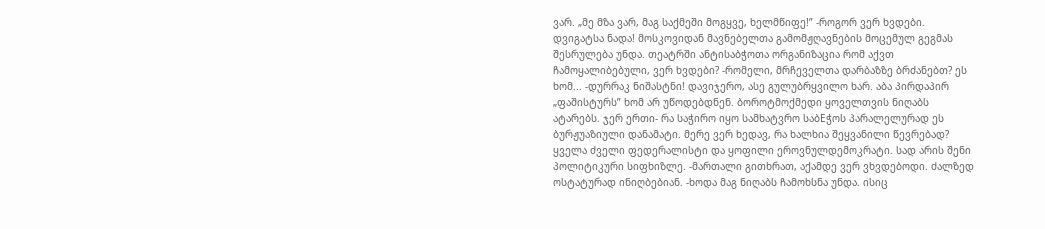ვარ. „მე მზა ვარ, მაგ საქმეში მოგყვე, ხელმწიფე!” -როგორ ვერ ხვდები. დვიგატსა ნადა! მოსკოვიდან მავნებელთა გამომჟღავნების მოცემულ გეგმას შესრულება უნდა. თეატრში ანტისაბჭოთა ორგანიზაცია რომ აქვთ ჩამოყალიბებული, ვერ ხვდები? -რომელი, მრჩეველთა დარბაზზე ბრძანებთ? ეს ხომ... -დურრაკ ნიშასტნი! დავიჯერო, ასე გულუბრყვილო ხარ. აბა პირდაპირ „ფაშისტურს” ხომ არ უწოდებდნენ. ბოროტმოქმედი ყოველთვის ნიღაბს ატარებს. ჯერ ერთი- რა საჭირო იყო სამხატვრო საბEჭოს პარალელურად ეს ბურჟუაზიული დანამატი. მერე ვერ ხედავ, რა ხალხია შეყვანილი წევრებად? ყველა ძველი ფედერალისტი და ყოფილი ეროვნულდემოკრატი. სად არის შენი პოლიტიკური სიფხიზლე. -მართალი გითხრათ, აქამდე ვერ ვხვდებოდი. ძალზედ ოსტატურად ინიღბებიან. -ხოდა მაგ ნიღაბს ჩამოხსნა უნდა. ისიც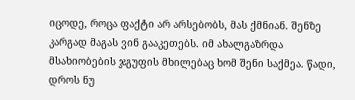იცოდე, როცა ფაქტი არ არსებობს, მას ქმნიან. შენზე კარგად მაგას ვინ გააკეთებს. იმ ახალგაზრდა მსახიობების ჯგუფის მხილებაც ხომ შენი საქმეა. წადი, დროს ნუ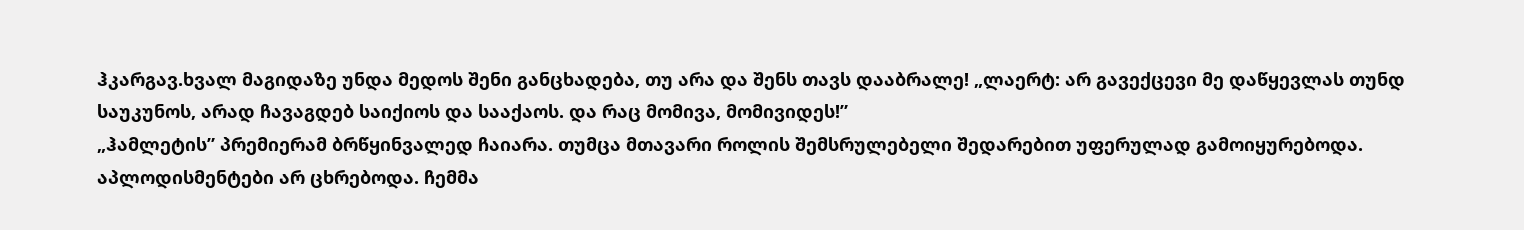ჰკარგავ.ხვალ მაგიდაზე უნდა მედოს შენი განცხადება, თუ არა და შენს თავს დააბრალე! „ლაერტ: არ გავექცევი მე დაწყევლას თუნდ საუკუნოს, არად ჩავაგდებ საიქიოს და სააქაოს. და რაც მომივა, მომივიდეს!”
„ჰამლეტის” პრემიერამ ბრწყინვალედ ჩაიარა. თუმცა მთავარი როლის შემსრულებელი შედარებით უფერულად გამოიყურებოდა. აპლოდისმენტები არ ცხრებოდა. ჩემმა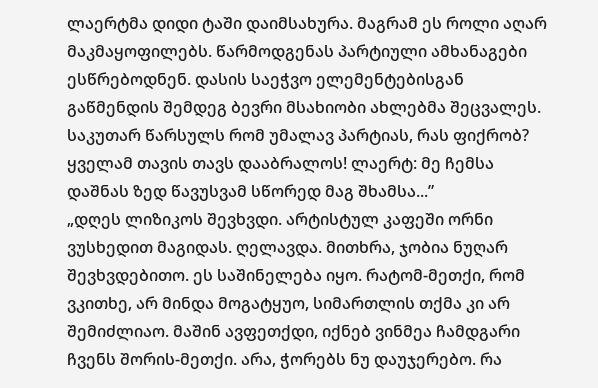ლაერტმა დიდი ტაში დაიმსახურა. მაგრამ ეს როლი აღარ მაკმაყოფილებს. წარმოდგენას პარტიული ამხანაგები ესწრებოდნენ. დასის საეჭვო ელემენტებისგან გაწმენდის შემდეგ ბევრი მსახიობი ახლებმა შეცვალეს. საკუთარ წარსულს რომ უმალავ პარტიას, რას ფიქრობ? ყველამ თავის თავს დააბრალოს! ლაერტ: მე ჩემსა დაშნას ზედ წავუსვამ სწორედ მაგ შხამსა...”
„დღეს ლიზიკოს შევხვდი. არტისტულ კაფეში ორნი ვუსხედით მაგიდას. ღელავდა. მითხრა, ჯობია ნუღარ შევხვდებითო. ეს საშინელება იყო. რატომ-მეთქი, რომ ვკითხე, არ მინდა მოგატყუო, სიმართლის თქმა კი არ შემიძლიაო. მაშინ ავფეთქდი, იქნებ ვინმეა ჩამდგარი ჩვენს შორის-მეთქი. არა, ჭორებს ნუ დაუჯერებო. რა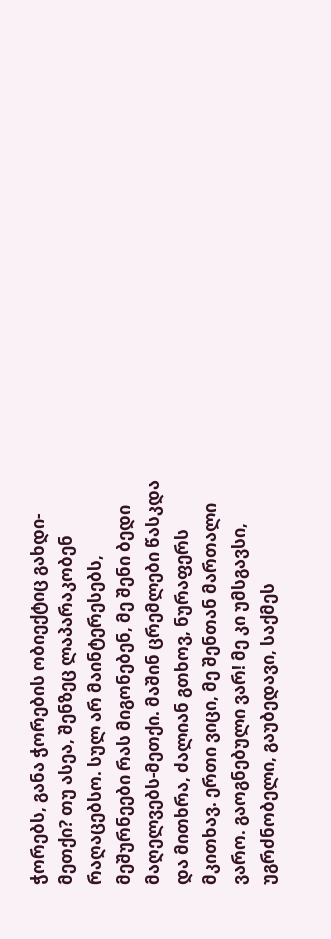ჭორებს, განა ჭორების ობიექტიც გახდი-მეთქი? თუ ასეა, შენზეც ლაპარაკობენ რაღაცებსო. სულ არ მაინტერესებს, მეშურნეები რას მიგონებენ, მე შენი ბედი მაღელვებს-მეთქი. მაშინ ცრემლები წასკდა და მითხრა, ძალიან გთხოვ, ნურაფერს მკითხავ. ერთი ვიცი, მე შენთან მართალი ვარო. გაოგნებული ვარ! მე კი უმსგავსი, უგრძნობელი, გაუბედავი, საქმეს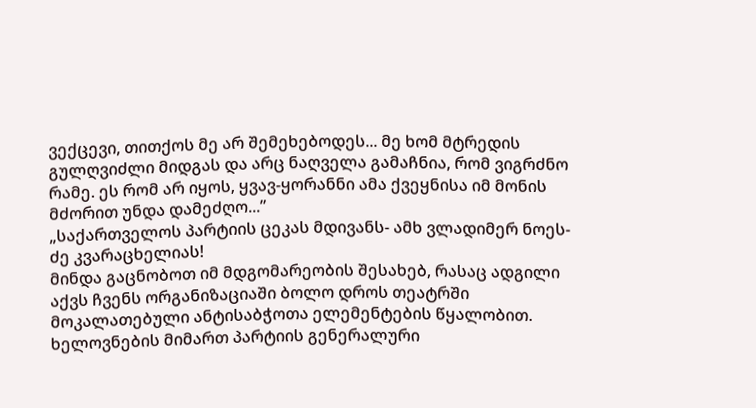ვექცევი, თითქოს მე არ შემეხებოდეს... მე ხომ მტრედის გულღვიძლი მიდგას და არც ნაღველა გამაჩნია, რომ ვიგრძნო რამე. ეს რომ არ იყოს, ყვავ-ყორანნი ამა ქვეყნისა იმ მონის მძორით უნდა დამეძღო...”
„საქართველოს პარტიის ცეკას მდივანს- ამხ ვლადიმერ ნოეს-ძე კვარაცხელიას!
მინდა გაცნობოთ იმ მდგომარეობის შესახებ, რასაც ადგილი აქვს ჩვენს ორგანიზაციაში ბოლო დროს თეატრში მოკალათებული ანტისაბჭოთა ელემენტების წყალობით. ხელოვნების მიმართ პარტიის გენერალური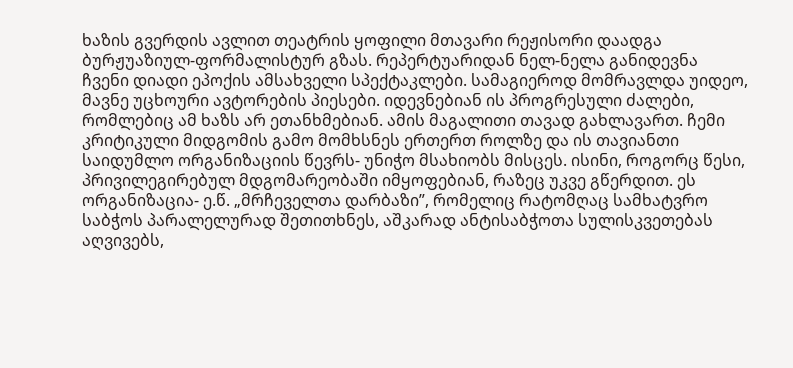ხაზის გვერდის ავლით თეატრის ყოფილი მთავარი რეჟისორი დაადგა ბურჟუაზიულ-ფორმალისტურ გზას. რეპერტუარიდან ნელ-ნელა განიდევნა ჩვენი დიადი ეპოქის ამსახველი სპექტაკლები. სამაგიეროდ მომრავლდა უიდეო, მავნე უცხოური ავტორების პიესები. იდევნებიან ის პროგრესული ძალები, რომლებიც ამ ხაზს არ ეთანხმებიან. ამის მაგალითი თავად გახლავართ. ჩემი კრიტიკული მიდგომის გამო მომხსნეს ერთერთ როლზე და ის თავიანთი საიდუმლო ორგანიზაციის წევრს- უნიჭო მსახიობს მისცეს. ისინი, როგორც წესი, პრივილეგირებულ მდგომარეობაში იმყოფებიან, რაზეც უკვე გწერდით. ეს ორგანიზაცია- ე.წ. „მრჩეველთა დარბაზი”, რომელიც რატომღაც სამხატვრო საბჭოს პარალელურად შეთითხნეს, აშკარად ანტისაბჭოთა სულისკვეთებას აღვივებს,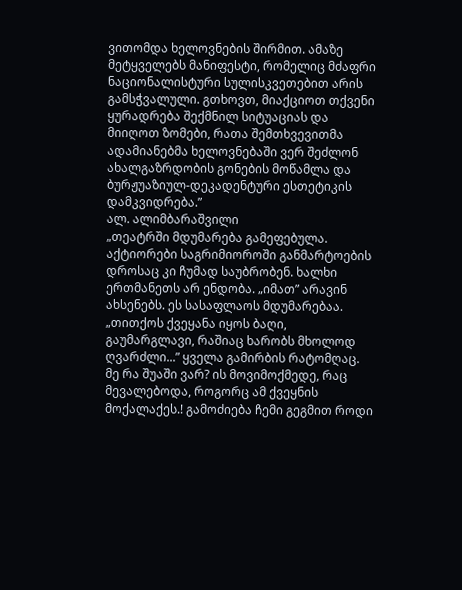ვითომდა ხელოვნების შირმით. ამაზე მეტყველებს მანიფესტი, რომელიც მძაფრი ნაციონალისტური სულისკვეთებით არის გამსჭვალული. გთხოვთ, მიაქციოთ თქვენი ყურადრება შექმნილ სიტუაციას და მიიღოთ ზომები, რათა შემთხვევითმა ადამიანებმა ხელოვნებაში ვერ შეძლონ ახალგაზრდობის გონების მოწამლა და ბურჟუაზიულ-დეკადენტური ესთეტიკის დამკვიდრება.”
ალ. ალიმბარაშვილი
„თეატრში მდუმარება გამეფებულა. აქტიორები საგრიმიოროში განმარტოების დროსაც კი ჩუმად საუბრობენ. ხალხი ერთმანეთს არ ენდობა. „იმათ” არავინ ახსენებს. ეს სასაფლაოს მდუმარებაა. „თითქოს ქვეყანა იყოს ბაღი, გაუმარგლავი, რაშიაც ხარობს მხოლოდ ღვარძლი...” ყველა გამირბის რატომღაც. მე რა შუაში ვარ? ის მოვიმოქმედე, რაც მევალებოდა, როგორც ამ ქვეყნის მოქალაქეს.! გამოძიება ჩემი გეგმით როდი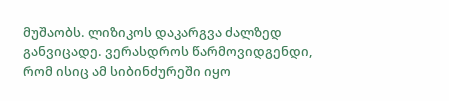მუშაობს. ლიზიკოს დაკარგვა ძალზედ განვიცადე. ვერასდროს წარმოვიდგენდი, რომ ისიც ამ სიბინძურეში იყო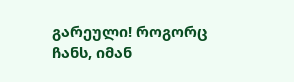გარეული! როგორც ჩანს, იმან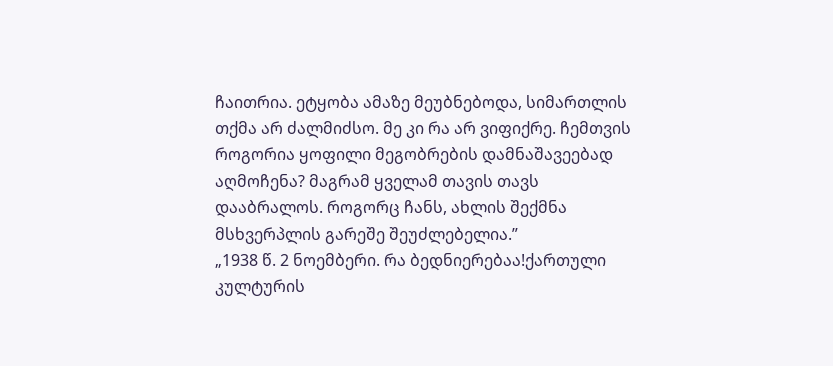ჩაითრია. ეტყობა ამაზე მეუბნებოდა, სიმართლის თქმა არ ძალმიძსო. მე კი რა არ ვიფიქრე. ჩემთვის როგორია ყოფილი მეგობრების დამნაშავეებად აღმოჩენა? მაგრამ ყველამ თავის თავს დააბრალოს. როგორც ჩანს, ახლის შექმნა მსხვერპლის გარეშე შეუძლებელია.”
„1938 წ. 2 ნოემბერი. რა ბედნიერებაა!ქართული კულტურის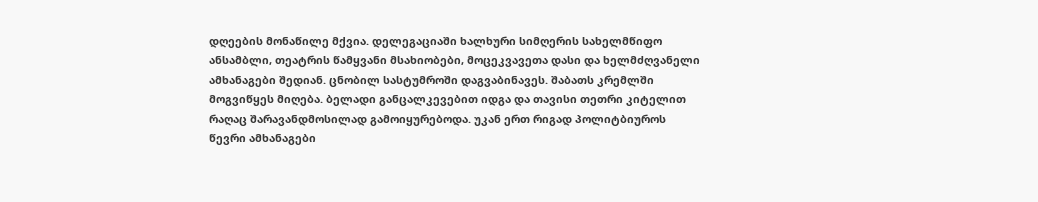დღეების მონაწილე მქვია. დელეგაციაში ხალხური სიმღერის სახელმწიფო ანსამბლი, თეატრის წამყვანი მსახიობები, მოცეკვავეთა დასი და ხელმძღვანელი ამხანაგები შედიან. ცნობილ სასტუმროში დაგვაბინავეს. შაბათს კრემლში მოგვიწყეს მიღება. ბელადი განცალკევებით იდგა და თავისი თეთრი კიტელით რაღაც შარავანდმოსილად გამოიყურებოდა. უკან ერთ რიგად პოლიტბიუროს წევრი ამხანაგები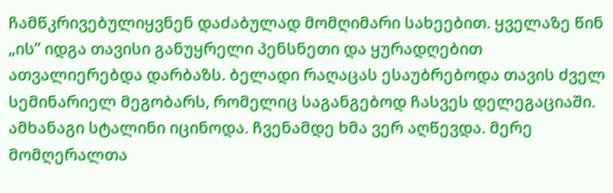ჩამწკრივებულიყვნენ დაძაბულად მომღიმარი სახეებით. ყველაზე წინ „ის” იდგა თავისი განუყრელი პენსნეთი და ყურადღებით ათვალიერებდა დარბაზს. ბელადი რაღაცას ესაუბრებოდა თავის ძველ სემინარიელ მეგობარს, რომელიც საგანგებოდ ჩასვეს დელეგაციაში. ამხანაგი სტალინი იცინოდა. ჩვენამდე ხმა ვერ აღწევდა. მერე მომღერალთა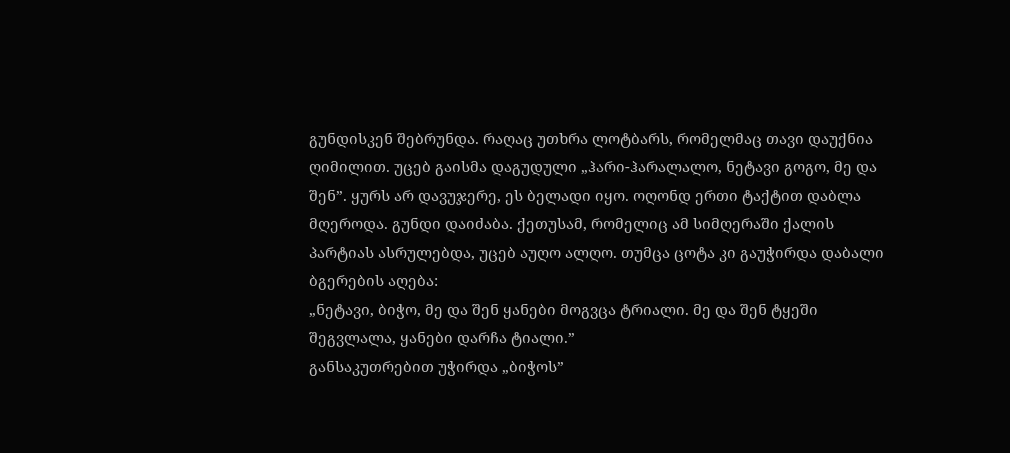გუნდისკენ შებრუნდა. რაღაც უთხრა ლოტბარს, რომელმაც თავი დაუქნია ღიმილით. უცებ გაისმა დაგუდული „ჰარი-ჰარალალო, ნეტავი გოგო, მე და შენ”. ყურს არ დავუჯერე, ეს ბელადი იყო. ოღონდ ერთი ტაქტით დაბლა მღეროდა. გუნდი დაიძაბა. ქეთუსამ, რომელიც ამ სიმღერაში ქალის პარტიას ასრულებდა, უცებ აუღო ალღო. თუმცა ცოტა კი გაუჭირდა დაბალი ბგერების აღება:
„ნეტავი, ბიჭო, მე და შენ ყანები მოგვცა ტრიალი. მე და შენ ტყეში შეგვლალა, ყანები დარჩა ტიალი.”
განსაკუთრებით უჭირდა „ბიჭოს”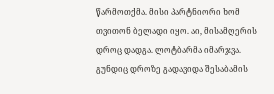წარმოთქმა. მისი პარტნიორი ხომ თვითონ ბელადი იყო. აი, მისამღერის დროც დადგა. ლოტბარმა იმარჯვა. გუნდიც დროზე გადავიდა შესაბამის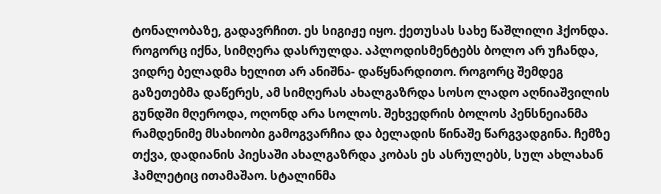ტონალობაზე, გადავრჩით. ეს სიგიჟე იყო. ქეთუსას სახე წაშლილი ჰქონდა. როგორც იქნა, სიმღერა დასრულდა. აპლოდისმენტებს ბოლო არ უჩანდა, ვიდრე ბელადმა ხელით არ ანიშნა- დაწყნარდითო. როგორც შემდეგ გაზეთებმა დაწერეს, ამ სიმღერას ახალგაზრდა სოსო ლადო აღნიაშვილის გუნდში მღეროდა, ოღონდ არა სოლოს. შეხვედრის ბოლოს პენსნეიანმა რამდენიმე მსახიობი გამოგვარჩია და ბელადის წინაშე წარგვადგინა. ჩემზე თქვა, დადიანის პიესაში ახალგაზრდა კობას ეს ასრულებს, სულ ახლახან ჰამლეტიც ითამაშაო. სტალინმა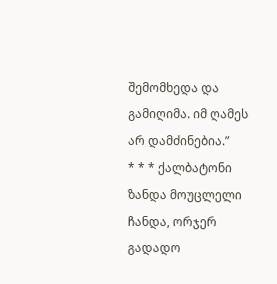შემომხედა და გამიღიმა. იმ ღამეს არ დამძინებია.”
* * * ქალბატონი ზანდა მოუცლელი ჩანდა, ორჯერ გადადო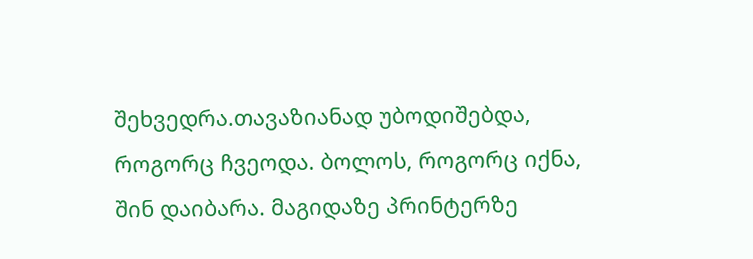შეხვედრა.თავაზიანად უბოდიშებდა, როგორც ჩვეოდა. ბოლოს, როგორც იქნა, შინ დაიბარა. მაგიდაზე პრინტერზე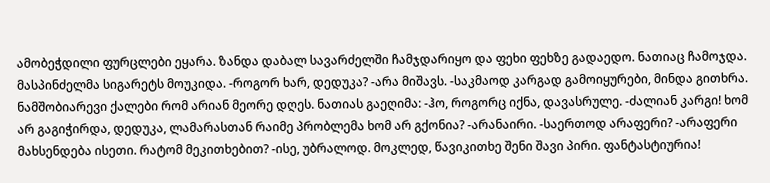ამობეჭდილი ფურცლები ეყარა. ზანდა დაბალ სავარძელში ჩამჯდარიყო და ფეხი ფეხზე გადაედო. ნათიაც ჩამოჯდა. მასპინძელმა სიგარეტს მოუკიდა. -როგორ ხარ, დედუკა? -არა მიშავს. -საკმაოდ კარგად გამოიყურები, მინდა გითხრა. ნამშობიარევი ქალები რომ არიან მეორე დღეს. ნათიას გაეღიმა: -ჰო, როგორც იქნა, დავასრულე. -ძალიან კარგი! ხომ არ გაგიჭირდა, დედუკა, ლამარასთან რაიმე პრობლემა ხომ არ გქონია? -არანაირი. -საერთოდ არაფერი? -არაფერი მახსენდება ისეთი. რატომ მეკითხებით? -ისე, უბრალოდ. მოკლედ, წავიკითხე შენი შავი პირი. ფანტასტიურია!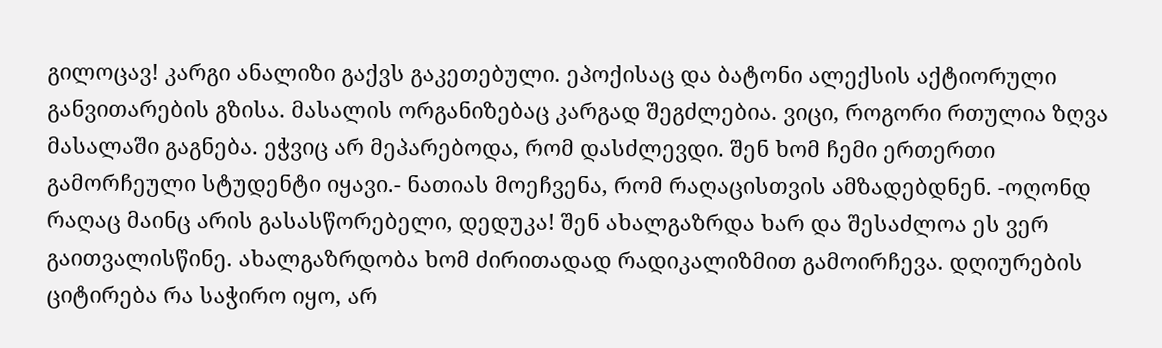გილოცავ! კარგი ანალიზი გაქვს გაკეთებული. ეპოქისაც და ბატონი ალექსის აქტიორული განვითარების გზისა. მასალის ორგანიზებაც კარგად შეგძლებია. ვიცი, როგორი რთულია ზღვა მასალაში გაგნება. ეჭვიც არ მეპარებოდა, რომ დასძლევდი. შენ ხომ ჩემი ერთერთი გამორჩეული სტუდენტი იყავი.- ნათიას მოეჩვენა, რომ რაღაცისთვის ამზადებდნენ. -ოღონდ რაღაც მაინც არის გასასწორებელი, დედუკა! შენ ახალგაზრდა ხარ და შესაძლოა ეს ვერ გაითვალისწინე. ახალგაზრდობა ხომ ძირითადად რადიკალიზმით გამოირჩევა. დღიურების ციტირება რა საჭირო იყო, არ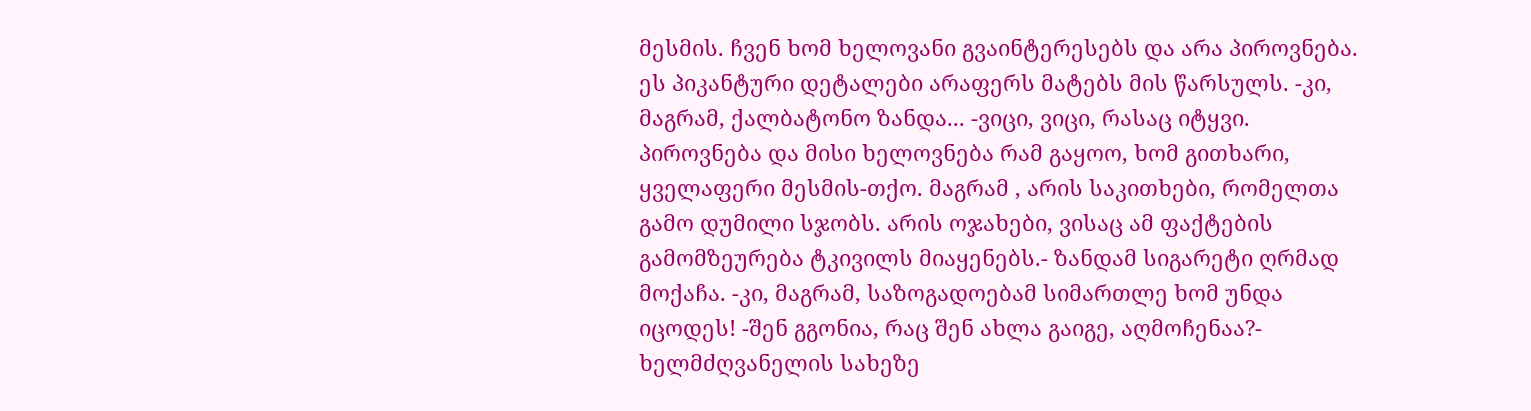მესმის. ჩვენ ხომ ხელოვანი გვაინტერესებს და არა პიროვნება. ეს პიკანტური დეტალები არაფერს მატებს მის წარსულს. -კი, მაგრამ, ქალბატონო ზანდა... -ვიცი, ვიცი, რასაც იტყვი. პიროვნება და მისი ხელოვნება რამ გაყოო, ხომ გითხარი, ყველაფერი მესმის-თქო. მაგრამ , არის საკითხები, რომელთა გამო დუმილი სჯობს. არის ოჯახები, ვისაც ამ ფაქტების გამომზეურება ტკივილს მიაყენებს.- ზანდამ სიგარეტი ღრმად მოქაჩა. -კი, მაგრამ, საზოგადოებამ სიმართლე ხომ უნდა იცოდეს! -შენ გგონია, რაც შენ ახლა გაიგე, აღმოჩენაა?- ხელმძღვანელის სახეზე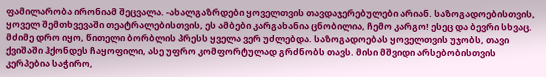ფამილარობა ირონიამ შეცვალა. -ახალგაზრდები ყოველთვის თავდაჯერებულები არიან. საზოგადოებისთვის, ყოველ შემთხვევაში თეატრალებისთვის, ეს ამბები კარგახანია ცნობილია, ჩემო კარგო! ესეც და ბევრი სხვაც. მძიმე დრო იყო, წითელი ბორბლის პრესს ყველა ვერ უძლებდა. საზოგადოებას ყოველთვის უჯობს, თავი ქვიშაში ჰქონდეს ჩაყოფილი, ასე უფრო კომფორტულად გრძნობს თავს. მისი მშვიდი არსებობისთვის კერპებია საჭირო,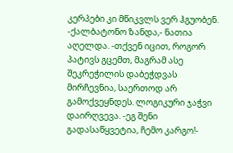კერპები კი მწიკვლს ვერ ჰგუობენ. -ქალბატონო ზანდა,- ნათია აღელდა. -თქვენ იცით, როგორ პატივს გცემთ, მაგრამ ასე შეკრეჭილის დაბეჭდვას მირჩევნია, საერთოდ არ გამოქვეყნდეს. ლოგიკური ჯაჭვი დაირღვევა. -ეგ შენი გადასაწყვეტია, ჩემო კარგო!-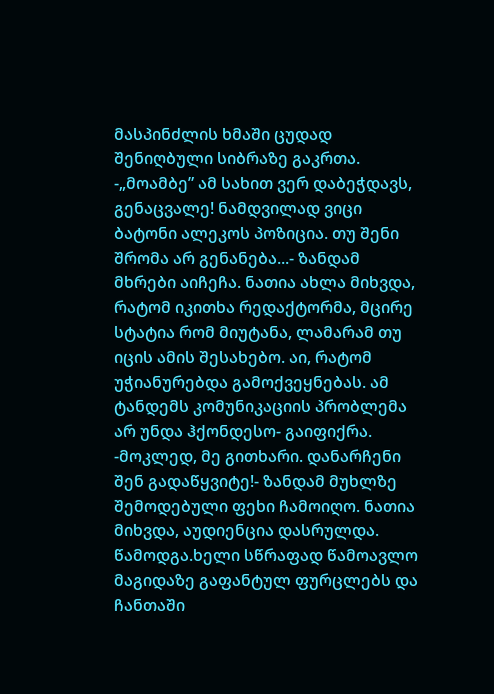მასპინძლის ხმაში ცუდად შენიღბული სიბრაზე გაკრთა. -„მოამბე” ამ სახით ვერ დაბეჭდავს, გენაცვალე! ნამდვილად ვიცი ბატონი ალეკოს პოზიცია. თუ შენი შრომა არ გენანება...- ზანდამ მხრები აიჩეჩა. ნათია ახლა მიხვდა, რატომ იკითხა რედაქტორმა, მცირე სტატია რომ მიუტანა, ლამარამ თუ იცის ამის შესახებო. აი, რატომ უჭიანურებდა გამოქვეყნებას. ამ ტანდემს კომუნიკაციის პრობლემა არ უნდა ჰქონდესო- გაიფიქრა. -მოკლედ, მე გითხარი. დანარჩენი შენ გადაწყვიტე!- ზანდამ მუხლზე შემოდებული ფეხი ჩამოიღო. ნათია მიხვდა, აუდიენცია დასრულდა. წამოდგა.ხელი სწრაფად წამოავლო მაგიდაზე გაფანტულ ფურცლებს და ჩანთაში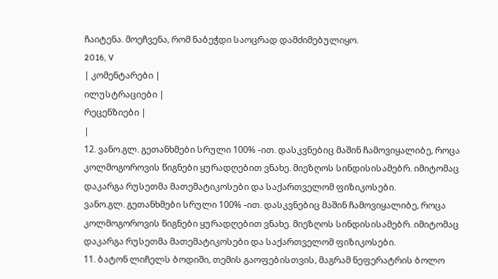ჩაიტენა. მოეჩვენა, რომ ნაბეჭდი საოცრად დამძიმებულიყო.
2016, V
| კომენტარები |
ილუსტრაციები |
რეცენზიები |
|
12. ვანო.გლ. გეთანხმები სრული 100% -ით. დასკვნებიც მაშინ ჩამოვიყალიბე, როცა კოლმოგოროვის წიგნები ყურადღებით ვნახე. მიეზღოს სინდისისამებრ. იმიტომაც დაკარგა რუსეთმა მათემატიკოსები და საქართველომ ფიზიკოსები.
ვანო.გლ. გეთანხმები სრული 100% -ით. დასკვნებიც მაშინ ჩამოვიყალიბე, როცა კოლმოგოროვის წიგნები ყურადღებით ვნახე. მიეზღოს სინდისისამებრ. იმიტომაც დაკარგა რუსეთმა მათემატიკოსები და საქართველომ ფიზიკოსები.
11. ბატონ ლიჩელს ბოდიში, თემის გაოფებისთვის, მაგრამ ნეფერატრის ბოლო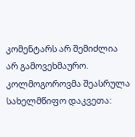კომენტარს არ შემიძლია არ გამოვეხმაურო. კოლმოგოროვმა შეასრულა სახელმწიფო დაკვეთა: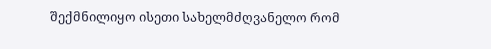შექმნილიყო ისეთი სახელმძღვანელო რომ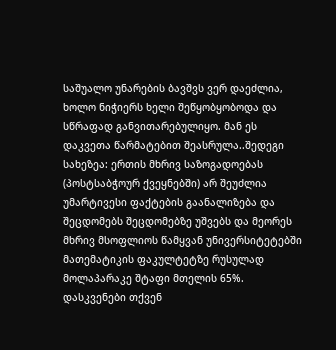საშუალო უნარების ბავშვს ვერ დაეძლია, ხოლო ნიჭიერს ხელი შეწყობყობოდა და სწრაფად განვითარებულიყო. მან ეს დაკვეთა წარმატებით შეასრულა..შედეგი სახეზეა: ერთის მხრივ საზოგადოებას (პოსტსაბჭოურ ქვეყნებში) არ შეუძლია უმარტივესი ფაქტების გაანალიზება და შეცდომებს შეცდომებზე უშვებს და მეორეს მხრივ მსოფლიოს წამყვან უნივერსიტეტებში მათემატიკის ფაკულტეტზე რუსულად მოლაპარაკე შტაფი მთელის 65%. დასკვენები თქვენ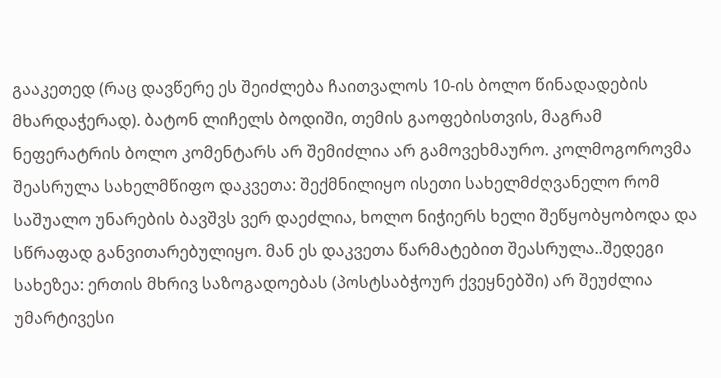გააკეთედ (რაც დავწერე ეს შეიძლება ჩაითვალოს 10-ის ბოლო წინადადების მხარდაჭერად). ბატონ ლიჩელს ბოდიში, თემის გაოფებისთვის, მაგრამ ნეფერატრის ბოლო კომენტარს არ შემიძლია არ გამოვეხმაურო. კოლმოგოროვმა შეასრულა სახელმწიფო დაკვეთა: შექმნილიყო ისეთი სახელმძღვანელო რომ საშუალო უნარების ბავშვს ვერ დაეძლია, ხოლო ნიჭიერს ხელი შეწყობყობოდა და სწრაფად განვითარებულიყო. მან ეს დაკვეთა წარმატებით შეასრულა..შედეგი სახეზეა: ერთის მხრივ საზოგადოებას (პოსტსაბჭოურ ქვეყნებში) არ შეუძლია უმარტივესი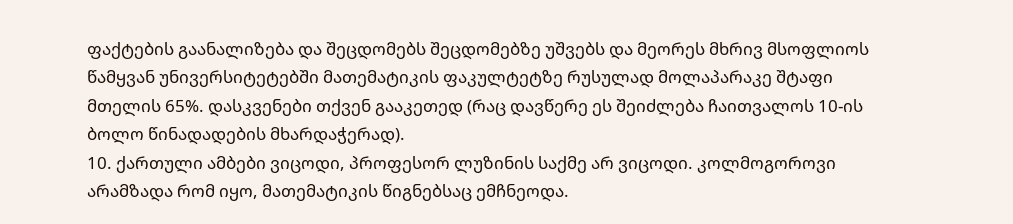ფაქტების გაანალიზება და შეცდომებს შეცდომებზე უშვებს და მეორეს მხრივ მსოფლიოს წამყვან უნივერსიტეტებში მათემატიკის ფაკულტეტზე რუსულად მოლაპარაკე შტაფი მთელის 65%. დასკვენები თქვენ გააკეთედ (რაც დავწერე ეს შეიძლება ჩაითვალოს 10-ის ბოლო წინადადების მხარდაჭერად).
10. ქართული ამბები ვიცოდი, პროფესორ ლუზინის საქმე არ ვიცოდი. კოლმოგოროვი არამზადა რომ იყო, მათემატიკის წიგნებსაც ემჩნეოდა.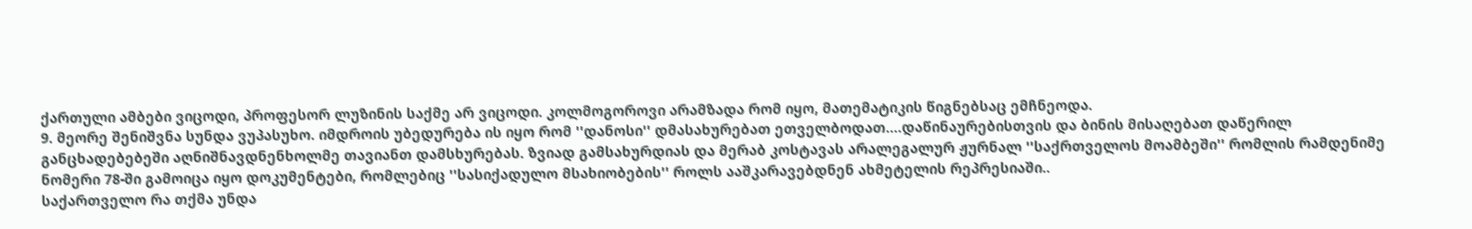ქართული ამბები ვიცოდი, პროფესორ ლუზინის საქმე არ ვიცოდი. კოლმოგოროვი არამზადა რომ იყო, მათემატიკის წიგნებსაც ემჩნეოდა.
9. მეორე შენიშვნა სუნდა ვუპასუხო. იმდროის უბედურება ის იყო რომ ''დანოსი'' დმასახურებათ ეთველბოდათ....დაწინაურებისთვის და ბინის მისაღებათ დაწერილ განცხადებებეში აღნიშნავდნენხოლმე თავიანთ დამსხურებას. ზვიად გამსახურდიას და მერაბ კოსტავას არალეგალურ ჟურნალ ''საქრთველოს მოამბეში'' რომლის რამდენიმე ნომერი 78-ში გამოიცა იყო დოკუმენტები, რომლებიც ''სასიქადულო მსახიობების'' როლს ააშკარავებდნენ ახმეტელის რეპრესიაში..
საქართველო რა თქმა უნდა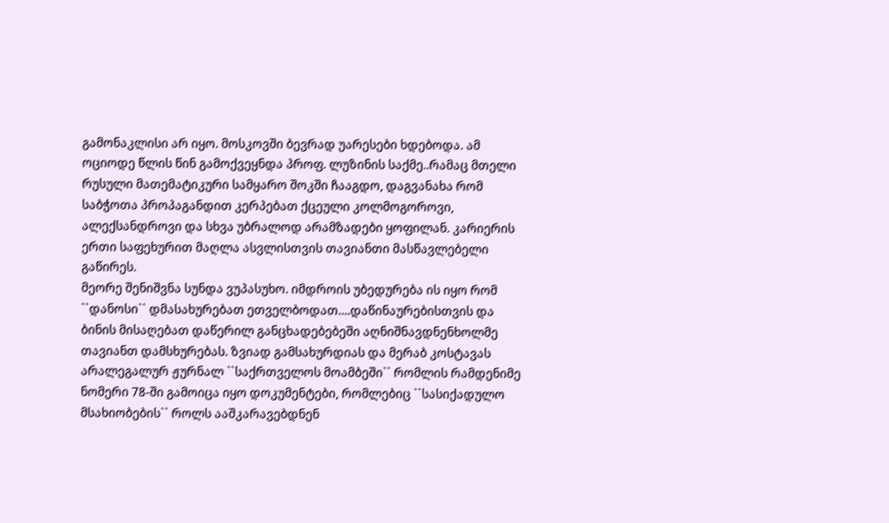გამონაკლისი არ იყო. მოსკოვში ბევრად უარესები ხდებოდა. ამ ოციოდე წლის წინ გამოქვეყნდა პროფ. ლუზინის საქმე..რამაც მთელი რუსული მათემატიკური სამყარო შოკში ჩააგდო, დაგვანახა რომ საბჭოთა პროპაგანდით კერპებათ ქცეული კოლმოგოროვი, ალექსანდროვი და სხვა უბრალოდ არამზადები ყოფილან. კარიერის ერთი საფეხურით მაღლა ასვლისთვის თავიანთი მასწავლებელი გაწირეს.
მეორე შენიშვნა სუნდა ვუპასუხო. იმდროის უბედურება ის იყო რომ ``დანოსი`` დმასახურებათ ეთველბოდათ....დაწინაურებისთვის და ბინის მისაღებათ დაწერილ განცხადებებეში აღნიშნავდნენხოლმე თავიანთ დამსხურებას. ზვიად გამსახურდიას და მერაბ კოსტავას არალეგალურ ჟურნალ ``საქრთველოს მოამბეში`` რომლის რამდენიმე ნომერი 78-ში გამოიცა იყო დოკუმენტები, რომლებიც ``სასიქადულო მსახიობების`` როლს ააშკარავებდნენ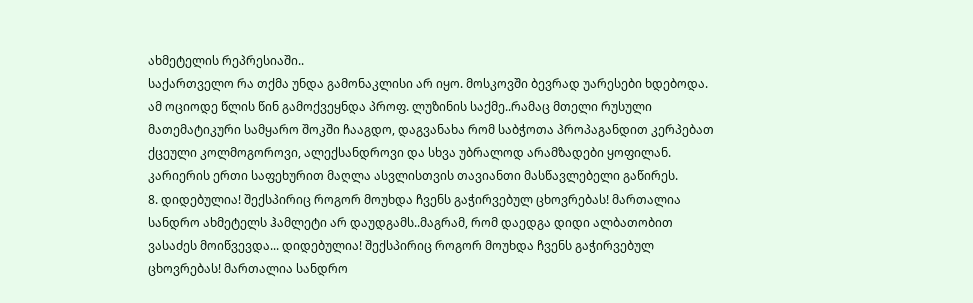ახმეტელის რეპრესიაში..
საქართველო რა თქმა უნდა გამონაკლისი არ იყო. მოსკოვში ბევრად უარესები ხდებოდა. ამ ოციოდე წლის წინ გამოქვეყნდა პროფ. ლუზინის საქმე..რამაც მთელი რუსული მათემატიკური სამყარო შოკში ჩააგდო, დაგვანახა რომ საბჭოთა პროპაგანდით კერპებათ ქცეული კოლმოგოროვი, ალექსანდროვი და სხვა უბრალოდ არამზადები ყოფილან. კარიერის ერთი საფეხურით მაღლა ასვლისთვის თავიანთი მასწავლებელი გაწირეს.
8. დიდებულია! შექსპირიც როგორ მოუხდა ჩვენს გაჭირვებულ ცხოვრებას! მართალია სანდრო ახმეტელს ჰამლეტი არ დაუდგამს..მაგრამ, რომ დაედგა დიდი ალბათობით ვასაძეს მოიწვევდა... დიდებულია! შექსპირიც როგორ მოუხდა ჩვენს გაჭირვებულ ცხოვრებას! მართალია სანდრო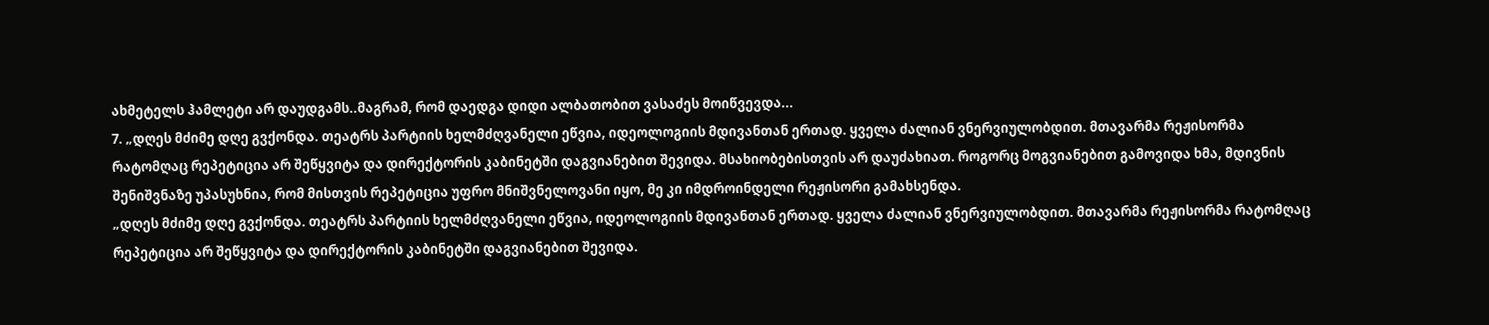ახმეტელს ჰამლეტი არ დაუდგამს..მაგრამ, რომ დაედგა დიდი ალბათობით ვასაძეს მოიწვევდა...
7. „დღეს მძიმე დღე გვქონდა. თეატრს პარტიის ხელმძღვანელი ეწვია, იდეოლოგიის მდივანთან ერთად. ყველა ძალიან ვნერვიულობდით. მთავარმა რეჟისორმა რატომღაც რეპეტიცია არ შეწყვიტა და დირექტორის კაბინეტში დაგვიანებით შევიდა. მსახიობებისთვის არ დაუძახიათ. როგორც მოგვიანებით გამოვიდა ხმა, მდივნის შენიშვნაზე უპასუხნია, რომ მისთვის რეპეტიცია უფრო მნიშვნელოვანი იყო, მე კი იმდროინდელი რეჟისორი გამახსენდა.
„დღეს მძიმე დღე გვქონდა. თეატრს პარტიის ხელმძღვანელი ეწვია, იდეოლოგიის მდივანთან ერთად. ყველა ძალიან ვნერვიულობდით. მთავარმა რეჟისორმა რატომღაც რეპეტიცია არ შეწყვიტა და დირექტორის კაბინეტში დაგვიანებით შევიდა.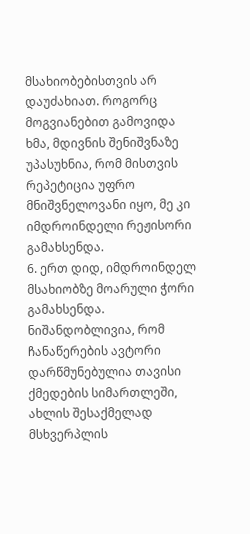მსახიობებისთვის არ დაუძახიათ. როგორც მოგვიანებით გამოვიდა ხმა, მდივნის შენიშვნაზე უპასუხნია, რომ მისთვის რეპეტიცია უფრო მნიშვნელოვანი იყო, მე კი იმდროინდელი რეჟისორი გამახსენდა.
6. ერთ დიდ, იმდროინდელ მსახიობზე მოარული ჭორი გამახსენდა.
ნიშანდობლივია, რომ ჩანაწერების ავტორი დარწმუნებულია თავისი ქმედების სიმართლეში, ახლის შესაქმელად მსხვერპლის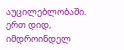აუცილებლობაში.
ერთ დიდ, იმდროინდელ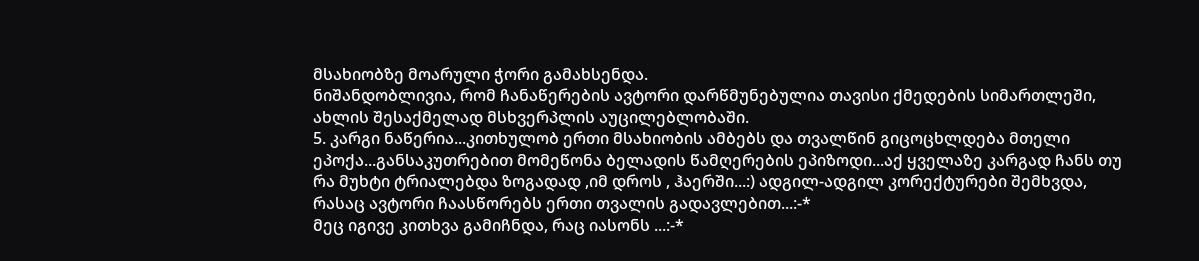მსახიობზე მოარული ჭორი გამახსენდა.
ნიშანდობლივია, რომ ჩანაწერების ავტორი დარწმუნებულია თავისი ქმედების სიმართლეში, ახლის შესაქმელად მსხვერპლის აუცილებლობაში.
5. კარგი ნაწერია...კითხულობ ერთი მსახიობის ამბებს და თვალწინ გიცოცხლდება მთელი ეპოქა...განსაკუთრებით მომეწონა ბელადის წამღერების ეპიზოდი...აქ ყველაზე კარგად ჩანს თუ რა მუხტი ტრიალებდა ზოგადად ,იმ დროს , ჰაერში...:) ადგილ-ადგილ კორექტურები შემხვდა, რასაც ავტორი ჩაასწორებს ერთი თვალის გადავლებით...:-*
მეც იგივე კითხვა გამიჩნდა, რაც იასონს ...:-*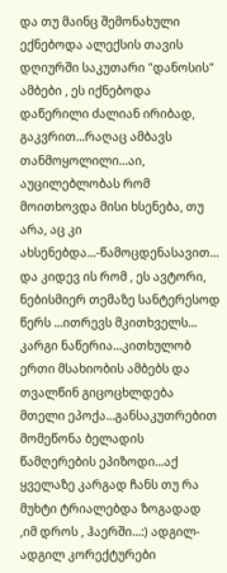და თუ მაინც შემონახული ექნებოდა ალექსის თავის დღიურში საკუთარი "დანოსის" ამბები , ეს იქნებოდა დაწერილი ძალიან ირიბად, გაკვრით...რაღაც ამბავს თანმოყოლილი...აი, აუცილებლობას რომ მოითხოვდა მისი ხსენება, თუ არა, აც კი ახსენებდა...-წამოცდენასავით...
და კიდევ ის რომ , ეს ავტორი, ნებისმიერ თემაზე სანტერესოდ წერს ...ითრევს მკითხველს...
კარგი ნაწერია...კითხულობ ერთი მსახიობის ამბებს და თვალწინ გიცოცხლდება მთელი ეპოქა...განსაკუთრებით მომეწონა ბელადის წამღერების ეპიზოდი...აქ ყველაზე კარგად ჩანს თუ რა მუხტი ტრიალებდა ზოგადად ,იმ დროს , ჰაერში...:) ადგილ-ადგილ კორექტურები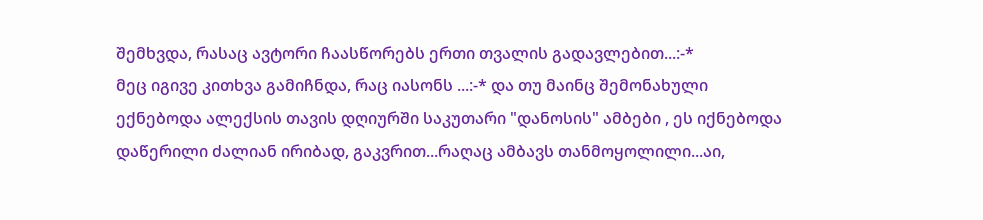შემხვდა, რასაც ავტორი ჩაასწორებს ერთი თვალის გადავლებით...:-*
მეც იგივე კითხვა გამიჩნდა, რაც იასონს ...:-* და თუ მაინც შემონახული ექნებოდა ალექსის თავის დღიურში საკუთარი "დანოსის" ამბები , ეს იქნებოდა დაწერილი ძალიან ირიბად, გაკვრით...რაღაც ამბავს თანმოყოლილი...აი,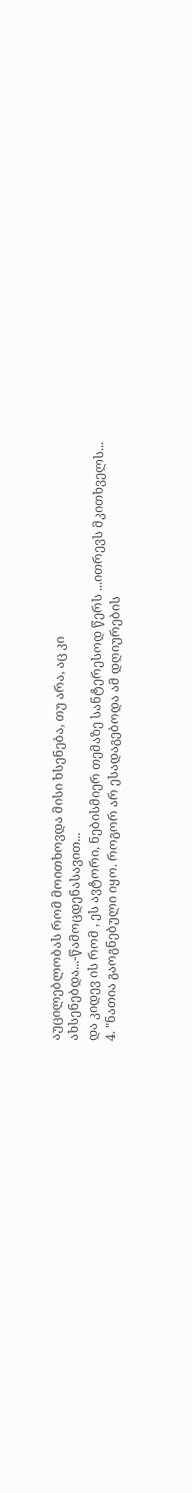აუცილებლობას რომ მოითხოვდა მისი ხსენება, თუ არა, აც კი ახსენებდა...-წამოცდენასავით...
და კიდევ ის რომ , ეს ავტორი, ნებისმიერ თემაზე სანტერესოდ წერს ...ითრევს მკითხველს...
4. "ნათია გაოგნებული იყო. როგორ არ ესადაგებოდა ამ დღიურების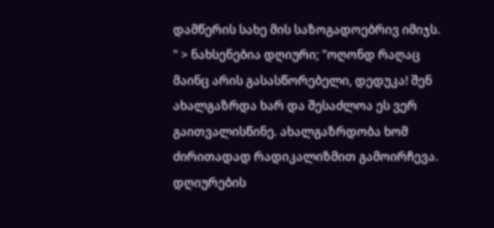დამწერის სახე მის საზოგადოებრივ იმიჯს. " > ნახსენებია დღიური; "ოღონდ რაღაც მაინც არის გასასწორებელი, დედუკა! შენ ახალგაზრდა ხარ და შესაძლოა ეს ვერ გაითვალისწინე. ახალგაზრდობა ხომ ძირითადად რადიკალიზმით გამოირჩევა. დღიურების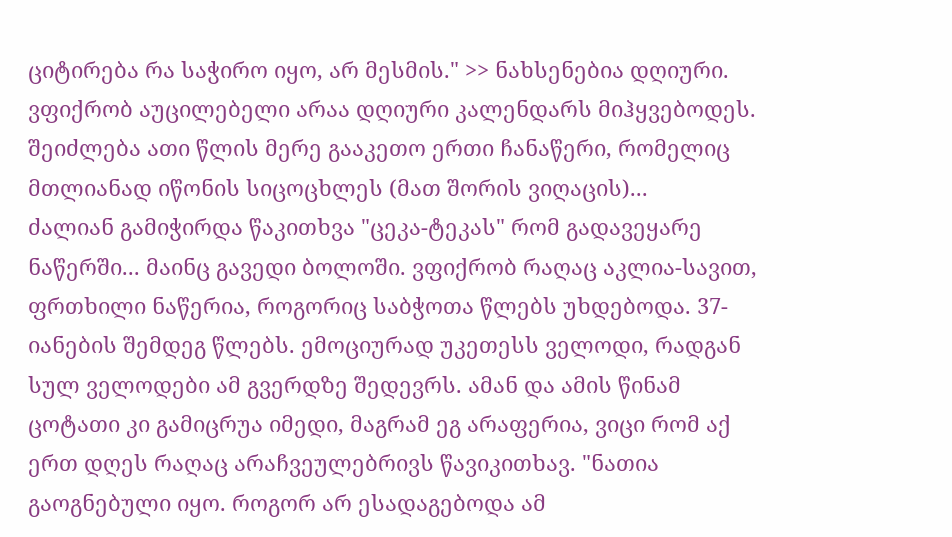ციტირება რა საჭირო იყო, არ მესმის." >> ნახსენებია დღიური.
ვფიქრობ აუცილებელი არაა დღიური კალენდარს მიჰყვებოდეს. შეიძლება ათი წლის მერე გააკეთო ერთი ჩანაწერი, რომელიც მთლიანად იწონის სიცოცხლეს (მათ შორის ვიღაცის)...
ძალიან გამიჭირდა წაკითხვა "ცეკა-ტეკას" რომ გადავეყარე ნაწერში... მაინც გავედი ბოლოში. ვფიქრობ რაღაც აკლია-სავით, ფრთხილი ნაწერია, როგორიც საბჭოთა წლებს უხდებოდა. 37-იანების შემდეგ წლებს. ემოციურად უკეთესს ველოდი, რადგან სულ ველოდები ამ გვერდზე შედევრს. ამან და ამის წინამ ცოტათი კი გამიცრუა იმედი, მაგრამ ეგ არაფერია, ვიცი რომ აქ ერთ დღეს რაღაც არაჩვეულებრივს წავიკითხავ. "ნათია გაოგნებული იყო. როგორ არ ესადაგებოდა ამ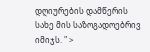დღიურების დამწერის სახე მის საზოგადოებრივ იმიჯს. " >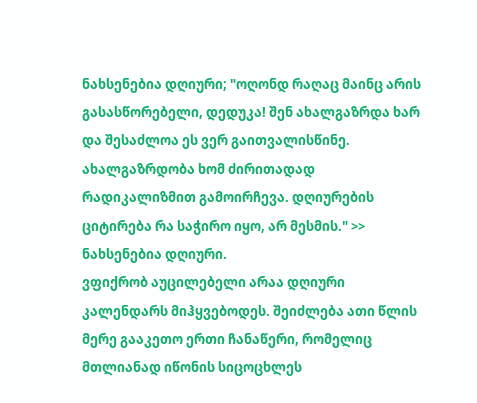ნახსენებია დღიური; "ოღონდ რაღაც მაინც არის გასასწორებელი, დედუკა! შენ ახალგაზრდა ხარ და შესაძლოა ეს ვერ გაითვალისწინე. ახალგაზრდობა ხომ ძირითადად რადიკალიზმით გამოირჩევა. დღიურების ციტირება რა საჭირო იყო, არ მესმის." >> ნახსენებია დღიური.
ვფიქრობ აუცილებელი არაა დღიური კალენდარს მიჰყვებოდეს. შეიძლება ათი წლის მერე გააკეთო ერთი ჩანაწერი, რომელიც მთლიანად იწონის სიცოცხლეს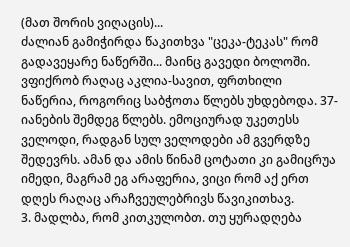(მათ შორის ვიღაცის)...
ძალიან გამიჭირდა წაკითხვა "ცეკა-ტეკას" რომ გადავეყარე ნაწერში... მაინც გავედი ბოლოში. ვფიქრობ რაღაც აკლია-სავით, ფრთხილი ნაწერია, როგორიც საბჭოთა წლებს უხდებოდა. 37-იანების შემდეგ წლებს. ემოციურად უკეთესს ველოდი, რადგან სულ ველოდები ამ გვერდზე შედევრს. ამან და ამის წინამ ცოტათი კი გამიცრუა იმედი, მაგრამ ეგ არაფერია, ვიცი რომ აქ ერთ დღეს რაღაც არაჩვეულებრივს წავიკითხავ.
3. მადლბა, რომ კითკულობთ. თუ ყურადღება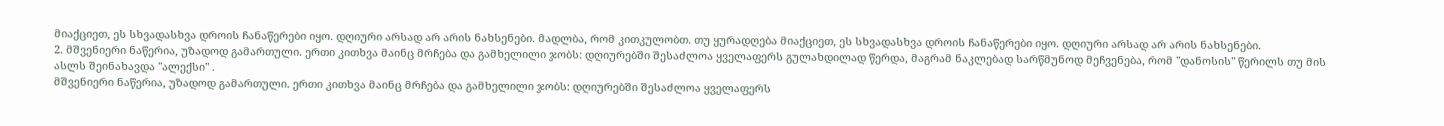მიაქციეთ, ეს სხვადასხვა დროის ჩანაწერები იყო. დღიური არსად არ არის ნახსენები. მადლბა, რომ კითკულობთ. თუ ყურადღება მიაქციეთ, ეს სხვადასხვა დროის ჩანაწერები იყო. დღიური არსად არ არის ნახსენები.
2. მშვენიერი ნაწერია, უზადოდ გამართული. ერთი კითხვა მაინც მრჩება და გამხელილი ჯობს: დღიურებში შესაძლოა ყველაფერს გულახდილად წერდა, მაგრამ ნაკლებად სარწმუნოდ მეჩვენება, რომ "დანოსის" წერილს თუ მის ასლს შეინახავდა "ალექსი" .
მშვენიერი ნაწერია, უზადოდ გამართული. ერთი კითხვა მაინც მრჩება და გამხელილი ჯობს: დღიურებში შესაძლოა ყველაფერს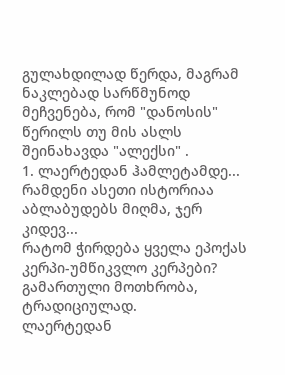გულახდილად წერდა, მაგრამ ნაკლებად სარწმუნოდ მეჩვენება, რომ "დანოსის" წერილს თუ მის ასლს შეინახავდა "ალექსი" .
1. ლაერტედან ჰამლეტამდე...
რამდენი ასეთი ისტორიაა აბლაბუდებს მიღმა, ჯერ კიდევ...
რატომ ჭირდება ყველა ეპოქას კერპი-უმწიკვლო კერპები?
გამართული მოთხრობა, ტრადიციულად.
ლაერტედან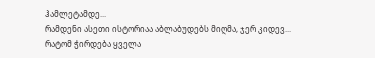ჰამლეტამდე...
რამდენი ასეთი ისტორიაა აბლაბუდებს მიღმა, ჯერ კიდევ...
რატომ ჭირდება ყველა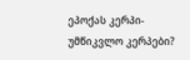ეპოქას კერპი-უმწიკვლო კერპები?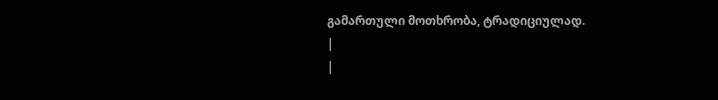გამართული მოთხრობა, ტრადიციულად.
|
|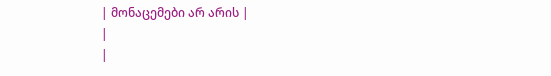| მონაცემები არ არის |
|
|